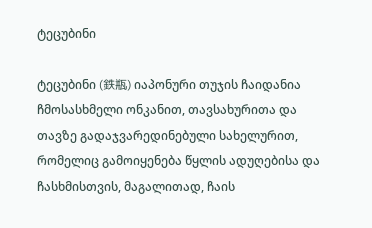ტეცუბინი

ტეცუბინი (鉄瓶) იაპონური თუჯის ჩაიდანია ჩმოსასხმელი ონკანით, თავსახურითა და თავზე გადაჯვარედინებული სახელურით, რომელიც გამოიყენება წყლის ადუღებისა და ჩასხმისთვის, მაგალითად, ჩაის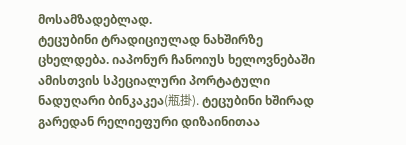მოსამზადებლად.
ტეცუბინი ტრადიციულად ნახშირზე ცხელდება. იაპონურ ჩანოიუს ხელოვნებაში ამისთვის სპეციალური პორტატული ნადუღარი ბინკაკეა(瓶掛). ტეცუბინი ხშირად გარედან რელიეფური დიზაინითაა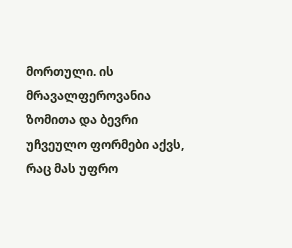მორთული. ის მრავალფეროვანია ზომითა და ბევრი უჩვეულო ფორმები აქვს, რაც მას უფრო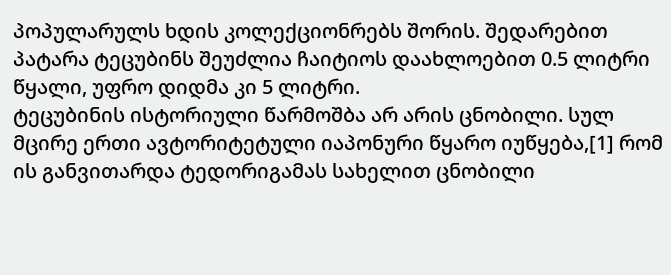პოპულარულს ხდის კოლექციონრებს შორის. შედარებით პატარა ტეცუბინს შეუძლია ჩაიტიოს დაახლოებით 0.5 ლიტრი წყალი, უფრო დიდმა კი 5 ლიტრი.
ტეცუბინის ისტორიული წარმოშბა არ არის ცნობილი. სულ მცირე ერთი ავტორიტეტული იაპონური წყარო იუწყება,[1] რომ ის განვითარდა ტედორიგამას სახელით ცნობილი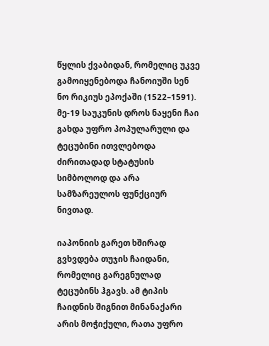წყლის ქვაბიდან, რომელიც უკვე გამოიყენებოდა ჩანოიუში სენ ნო რიკიუს ეპოქაში (1522–1591). მე-19 საუკუნის დროს ნაყენი ჩაი გახდა უფრო პოპულარული და ტეცუბინი ითვლებოდა ძირითადად სტატუსის სიმბოლოდ და არა სამზარეულოს ფუნქციურ ნივთად.

იაპონიის გარეთ ხშირად გვხვდება თუჯის ჩაიდანი, რომელიც გარეგნულად ტეცუბინს ჰგავს. ამ ტიპის ჩაიდნის შიგნით მინანაქარი არის მოჭიქული, რათა უფრო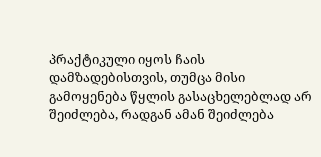პრაქტიკული იყოს ჩაის დამზადებისთვის, თუმცა მისი გამოყენება წყლის გასაცხელებლად არ შეიძლება, რადგან ამან შეიძლება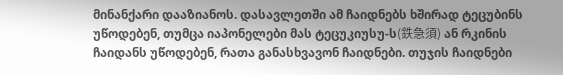მინანქარი დააზიანოს. დასავლეთში ამ ჩაიდნებს ხშირად ტეცუბინს უწოდებენ, თუმცა იაპონელები მას ტეცუკიუსუ-ს(鉄急須) ან რკინის ჩაიდანს უწოდებენ, რათა განასხვავონ ჩაიდნები. თუჯის ჩაიდნები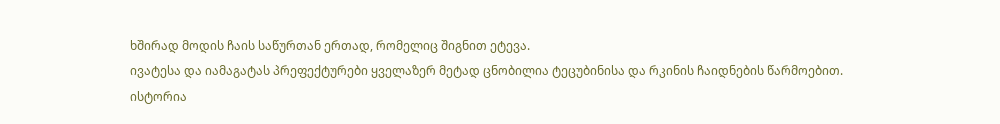ხშირად მოდის ჩაის საწურთან ერთად, რომელიც შიგნით ეტევა.
ივატესა და იამაგატას პრეფექტურები ყველაზერ მეტად ცნობილია ტეცუბინისა და რკინის ჩაიდნების წარმოებით.
ისტორია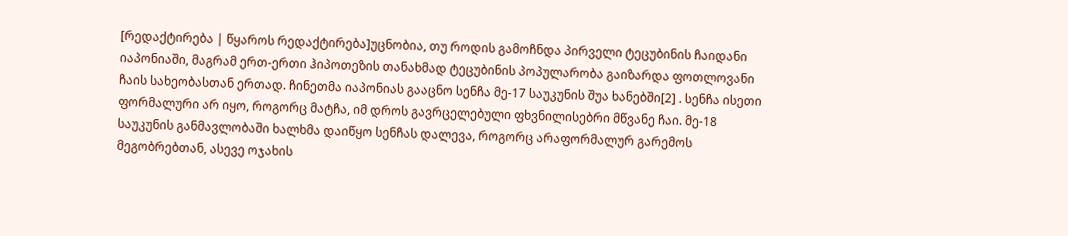[რედაქტირება | წყაროს რედაქტირება]უცნობია, თუ როდის გამოჩნდა პირველი ტეცუბინის ჩაიდანი იაპონიაში, მაგრამ ერთ-ერთი ჰიპოთეზის თანახმად ტეცუბინის პოპულარობა გაიზარდა ფოთლოვანი ჩაის სახეობასთან ერთად. ჩინეთმა იაპონიას გააცნო სენჩა მე-17 საუკუნის შუა ხანებში[2] . სენჩა ისეთი ფორმალური არ იყო, როგორც მატჩა, იმ დროს გავრცელებული ფხვნილისებრი მწვანე ჩაი. მე-18 საუკუნის განმავლობაში ხალხმა დაიწყო სენჩას დალევა, როგორც არაფორმალურ გარემოს მეგობრებთან, ასევე ოჯახის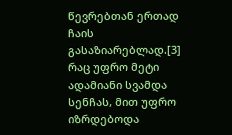წევრებთან ერთად ჩაის გასაზიარებლად.[3] რაც უფრო მეტი ადამიანი სვამდა სენჩას, მით უფრო იზრდებოდა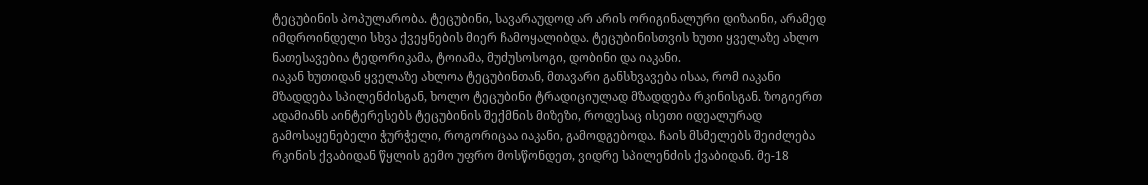ტეცუბინის პოპულარობა. ტეცუბინი, სავარაუდოდ არ არის ორიგინალური დიზაინი, არამედ იმდროინდელი სხვა ქვეყნების მიერ ჩამოყალიბდა. ტეცუბინისთვის ხუთი ყველაზე ახლო ნათესავებია ტედორიკამა, ტოიამა, მუძუსოსოგი, დობინი და იაკანი.
იაკან ხუთიდან ყველაზე ახლოა ტეცუბინთან, მთავარი განსხვავება ისაა, რომ იაკანი მზადდება სპილენძისგან, ხოლო ტეცუბინი ტრადიციულად მზადდება რკინისგან. ზოგიერთ ადამიანს აინტერესებს ტეცუბინის შექმნის მიზეზი, როდესაც ისეთი იდეალურად გამოსაყენებელი ჭურჭელი, როგორიცაა იაკანი, გამოდგებოდა. ჩაის მსმელებს შეიძლება რკინის ქვაბიდან წყლის გემო უფრო მოსწონდეთ, ვიდრე სპილენძის ქვაბიდან. მე-18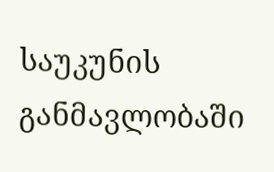საუკუნის განმავლობაში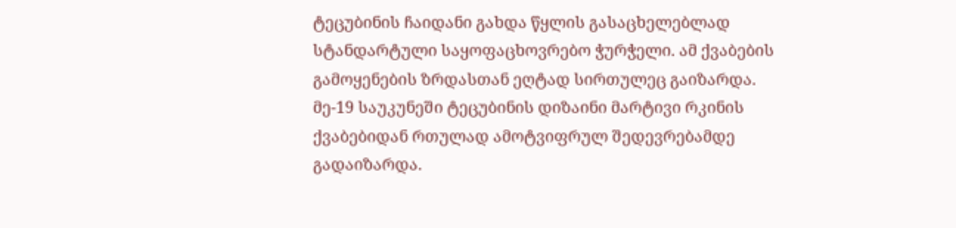ტეცუბინის ჩაიდანი გახდა წყლის გასაცხელებლად სტანდარტული საყოფაცხოვრებო ჭურჭელი. ამ ქვაბების გამოყენების ზრდასთან ეღტად სირთულეც გაიზარდა. მე-19 საუკუნეში ტეცუბინის დიზაინი მარტივი რკინის ქვაბებიდან რთულად ამოტვიფრულ შედევრებამდე გადაიზარდა.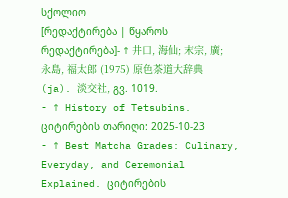სქოლიო
[რედაქტირება | წყაროს რედაქტირება]- ↑ 井口, 海仙; 末宗, 廣; 永島, 福太郎 (1975) 原色茶道大辞典 (ja). 淡交社, გვ. 1019.
- ↑ History of Tetsubins. ციტირების თარიღი: 2025-10-23
- ↑ Best Matcha Grades: Culinary, Everyday, and Ceremonial Explained. ციტირების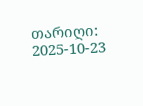თარიღი: 2025-10-23